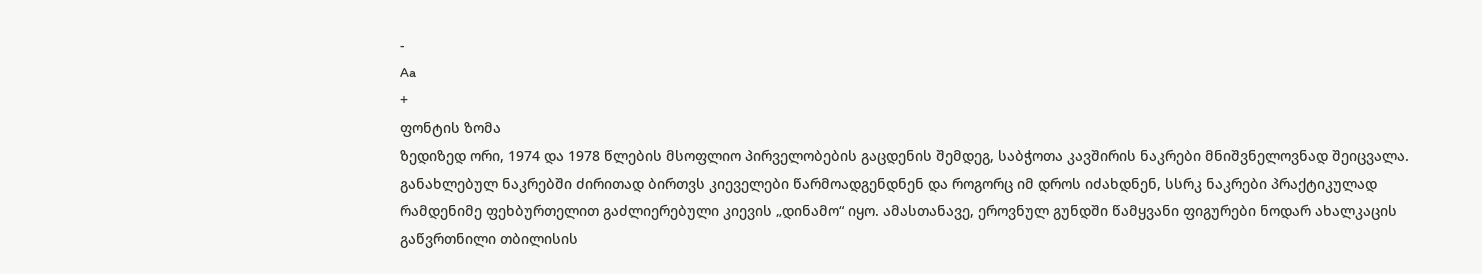-
Aa
+
ფონტის ზომა
ზედიზედ ორი, 1974 და 1978 წლების მსოფლიო პირველობების გაცდენის შემდეგ, საბჭოთა კავშირის ნაკრები მნიშვნელოვნად შეიცვალა. განახლებულ ნაკრებში ძირითად ბირთვს კიეველები წარმოადგენდნენ და როგორც იმ დროს იძახდნენ, სსრკ ნაკრები პრაქტიკულად რამდენიმე ფეხბურთელით გაძლიერებული კიევის „დინამო“ იყო. ამასთანავე, ეროვნულ გუნდში წამყვანი ფიგურები ნოდარ ახალკაცის გაწვრთნილი თბილისის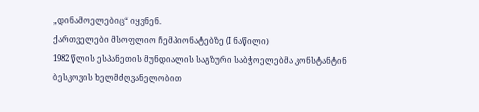„დინამოელებიც“ იყვნენ.
ქართველები მსოფლიო ჩემპიონატებზე (I ნაწილი)
1982 წლის ესპანეთის მუნდიალის საგზური საბჭოელებმა კონსტანტინ ბესკოვის ხელმძღვანელობით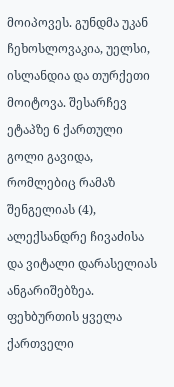მოიპოვეს. გუნდმა უკან ჩეხოსლოვაკია, უელსი, ისლანდია და თურქეთი მოიტოვა. შესარჩევ ეტაპზე 6 ქართული გოლი გავიდა, რომლებიც რამაზ შენგელიას (4), ალექსანდრე ჩივაძისა და ვიტალი დარასელიას ანგარიშებზეა.
ფეხბურთის ყველა ქართველი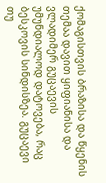ქომაგისთვის ბრაზისა და წყენის თემაა დავით ყიფიანისა და ვლადიმერ გუცაევის უმუნდიალოდ დატოვება, რაც ბესკოვის სინდისზეა. გუცაევი თუ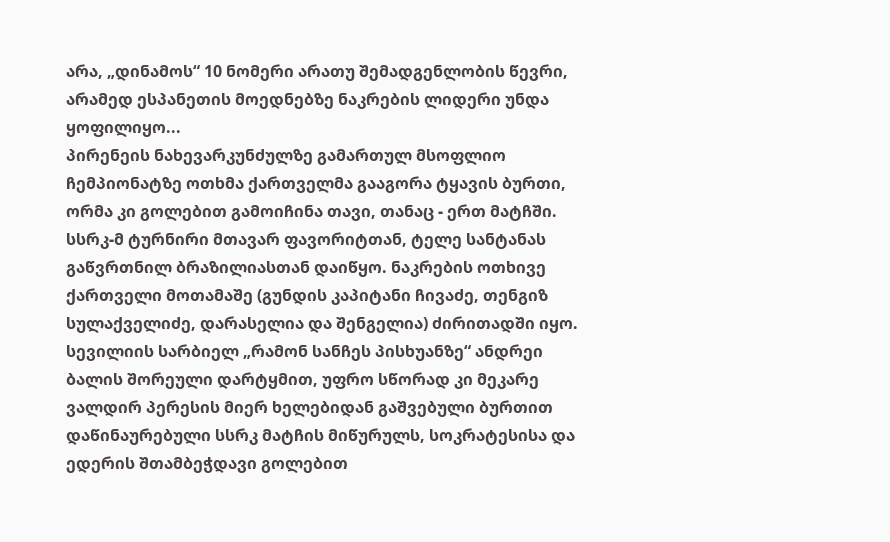არა, „დინამოს“ 10 ნომერი არათუ შემადგენლობის წევრი, არამედ ესპანეთის მოედნებზე ნაკრების ლიდერი უნდა ყოფილიყო...
პირენეის ნახევარკუნძულზე გამართულ მსოფლიო ჩემპიონატზე ოთხმა ქართველმა გააგორა ტყავის ბურთი, ორმა კი გოლებით გამოიჩინა თავი, თანაც - ერთ მატჩში.
სსრკ-მ ტურნირი მთავარ ფავორიტთან, ტელე სანტანას გაწვრთნილ ბრაზილიასთან დაიწყო. ნაკრების ოთხივე ქართველი მოთამაშე (გუნდის კაპიტანი ჩივაძე, თენგიზ სულაქველიძე, დარასელია და შენგელია) ძირითადში იყო. სევილიის სარბიელ „რამონ სანჩეს პისხუანზე“ ანდრეი ბალის შორეული დარტყმით, უფრო სწორად კი მეკარე ვალდირ პერესის მიერ ხელებიდან გაშვებული ბურთით დაწინაურებული სსრკ მატჩის მიწურულს, სოკრატესისა და ედერის შთამბეჭდავი გოლებით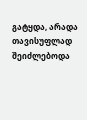გატყდა, არადა თავისუფლად შეიძლებოდა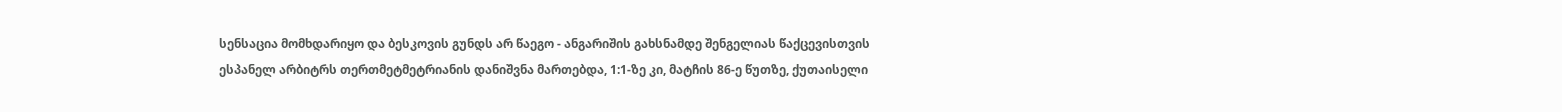სენსაცია მომხდარიყო და ბესკოვის გუნდს არ წაეგო - ანგარიშის გახსნამდე შენგელიას წაქცევისთვის ესპანელ არბიტრს თერთმეტმეტრიანის დანიშვნა მართებდა, 1:1-ზე კი, მატჩის 86-ე წუთზე, ქუთაისელი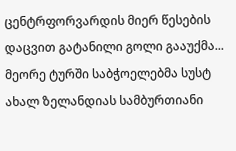ცენტრფორვარდის მიერ წესების დაცვით გატანილი გოლი გააუქმა...
მეორე ტურში საბჭოელებმა სუსტ ახალ ზელანდიას სამბურთიანი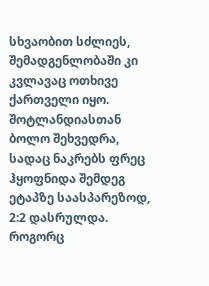სხვაობით სძლიეს, შემადგენლობაში კი კვლავაც ოთხივე ქართველი იყო.
შოტლანდიასთან ბოლო შეხვედრა, სადაც ნაკრებს ფრეც ჰყოფნიდა შემდეგ ეტაპზე საასპარეზოდ, 2:2 დასრულდა. როგორც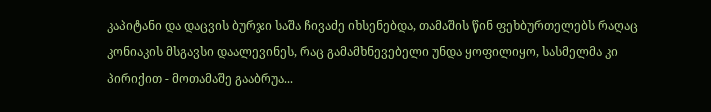კაპიტანი და დაცვის ბურჯი საშა ჩივაძე იხსენებდა, თამაშის წინ ფეხბურთელებს რაღაც კონიაკის მსგავსი დაალევინეს, რაც გამამხნევებელი უნდა ყოფილიყო, სასმელმა კი პირიქით - მოთამაშე გააბრუა...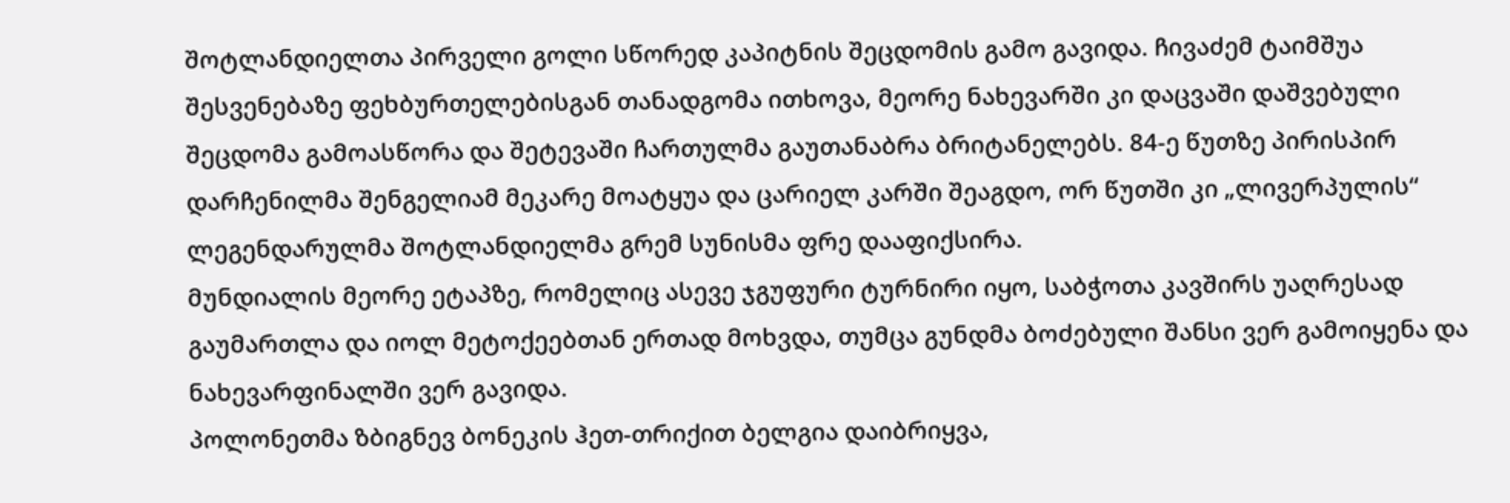შოტლანდიელთა პირველი გოლი სწორედ კაპიტნის შეცდომის გამო გავიდა. ჩივაძემ ტაიმშუა შესვენებაზე ფეხბურთელებისგან თანადგომა ითხოვა, მეორე ნახევარში კი დაცვაში დაშვებული შეცდომა გამოასწორა და შეტევაში ჩართულმა გაუთანაბრა ბრიტანელებს. 84-ე წუთზე პირისპირ დარჩენილმა შენგელიამ მეკარე მოატყუა და ცარიელ კარში შეაგდო, ორ წუთში კი „ლივერპულის“ ლეგენდარულმა შოტლანდიელმა გრემ სუნისმა ფრე დააფიქსირა.
მუნდიალის მეორე ეტაპზე, რომელიც ასევე ჯგუფური ტურნირი იყო, საბჭოთა კავშირს უაღრესად გაუმართლა და იოლ მეტოქეებთან ერთად მოხვდა, თუმცა გუნდმა ბოძებული შანსი ვერ გამოიყენა და ნახევარფინალში ვერ გავიდა.
პოლონეთმა ზბიგნევ ბონეკის ჰეთ-თრიქით ბელგია დაიბრიყვა,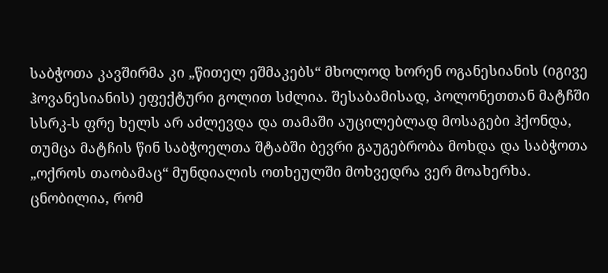საბჭოთა კავშირმა კი „წითელ ეშმაკებს“ მხოლოდ ხორენ ოგანესიანის (იგივე ჰოვანესიანის) ეფექტური გოლით სძლია. შესაბამისად, პოლონეთთან მატჩში სსრკ-ს ფრე ხელს არ აძლევდა და თამაში აუცილებლად მოსაგები ჰქონდა, თუმცა მატჩის წინ საბჭოელთა შტაბში ბევრი გაუგებრობა მოხდა და საბჭოთა „ოქროს თაობამაც“ მუნდიალის ოთხეულში მოხვედრა ვერ მოახერხა.
ცნობილია, რომ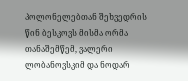პოლონელებთან შეხვედრის წინ ბესკოვს მისმა ორმა თანაშემწემ, ვალერი ლობანოვსკიმ და ნოდარ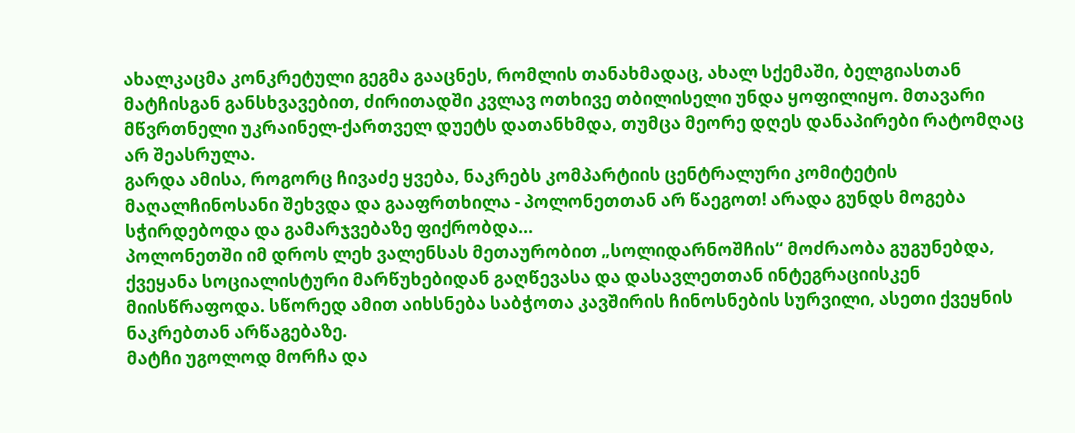ახალკაცმა კონკრეტული გეგმა გააცნეს, რომლის თანახმადაც, ახალ სქემაში, ბელგიასთან მატჩისგან განსხვავებით, ძირითადში კვლავ ოთხივე თბილისელი უნდა ყოფილიყო. მთავარი მწვრთნელი უკრაინელ-ქართველ დუეტს დათანხმდა, თუმცა მეორე დღეს დანაპირები რატომღაც არ შეასრულა.
გარდა ამისა, როგორც ჩივაძე ყვება, ნაკრებს კომპარტიის ცენტრალური კომიტეტის მაღალჩინოსანი შეხვდა და გააფრთხილა - პოლონეთთან არ წაეგოთ! არადა გუნდს მოგება სჭირდებოდა და გამარჯვებაზე ფიქრობდა...
პოლონეთში იმ დროს ლეხ ვალენსას მეთაურობით „სოლიდარნოშჩის“ მოძრაობა გუგუნებდა, ქვეყანა სოციალისტური მარწუხებიდან გაღწევასა და დასავლეთთან ინტეგრაციისკენ მიისწრაფოდა. სწორედ ამით აიხსნება საბჭოთა კავშირის ჩინოსნების სურვილი, ასეთი ქვეყნის ნაკრებთან არწაგებაზე.
მატჩი უგოლოდ მორჩა და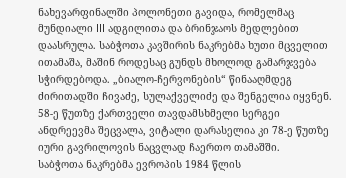ნახევარფინალში პოლონეთი გავიდა, რომელმაც მუნდიალი III ადგილითა და ბრინჯაოს მედლებით დაასრულა. საბჭოთა კავშირის ნაკრებმა ხუთი მცველით ითამაშა, მაშინ როდესაც გუნდს მხოლოდ გამარჯვება სჭირდებოდა. „ბიალო-ჩერვონების“ წინააღმდეგ ძირითადში ჩივაძე, სულაქველიძე და შენგელია იყვნენ. 58-ე წუთზე ქართველი თავდამსხმელი სერგეი ანდრეევმა შეცვალა, ვიტალი დარასელია კი 78-ე წუთზე იური გავრილოვის ნაცვლად ჩაერთო თამაშში.
საბჭოთა ნაკრებმა ევროპის 1984 წლის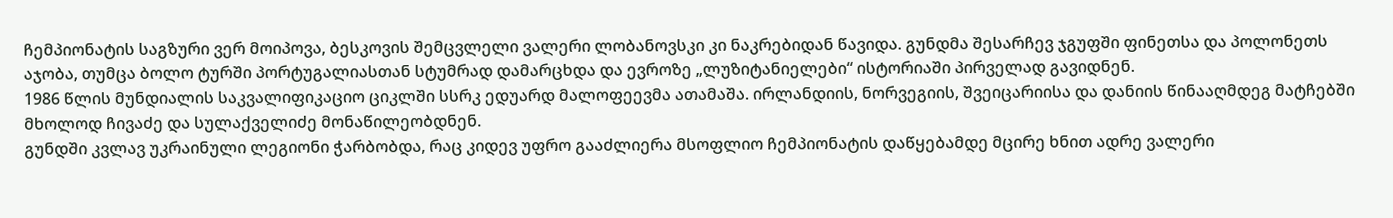ჩემპიონატის საგზური ვერ მოიპოვა, ბესკოვის შემცვლელი ვალერი ლობანოვსკი კი ნაკრებიდან წავიდა. გუნდმა შესარჩევ ჯგუფში ფინეთსა და პოლონეთს აჯობა, თუმცა ბოლო ტურში პორტუგალიასთან სტუმრად დამარცხდა და ევროზე „ლუზიტანიელები“ ისტორიაში პირველად გავიდნენ.
1986 წლის მუნდიალის საკვალიფიკაციო ციკლში სსრკ ედუარდ მალოფეევმა ათამაშა. ირლანდიის, ნორვეგიის, შვეიცარიისა და დანიის წინააღმდეგ მატჩებში მხოლოდ ჩივაძე და სულაქველიძე მონაწილეობდნენ.
გუნდში კვლავ უკრაინული ლეგიონი ჭარბობდა, რაც კიდევ უფრო გააძლიერა მსოფლიო ჩემპიონატის დაწყებამდე მცირე ხნით ადრე ვალერი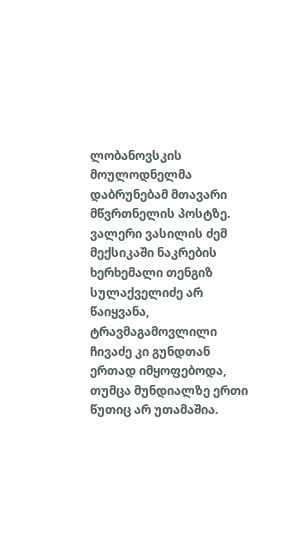ლობანოვსკის მოულოდნელმა დაბრუნებამ მთავარი მწვრთნელის პოსტზე.
ვალერი ვასილის ძემ მექსიკაში ნაკრების ხერხემალი თენგიზ სულაქველიძე არ წაიყვანა, ტრავმაგამოვლილი ჩივაძე კი გუნდთან ერთად იმყოფებოდა, თუმცა მუნდიალზე ერთი წუთიც არ უთამაშია.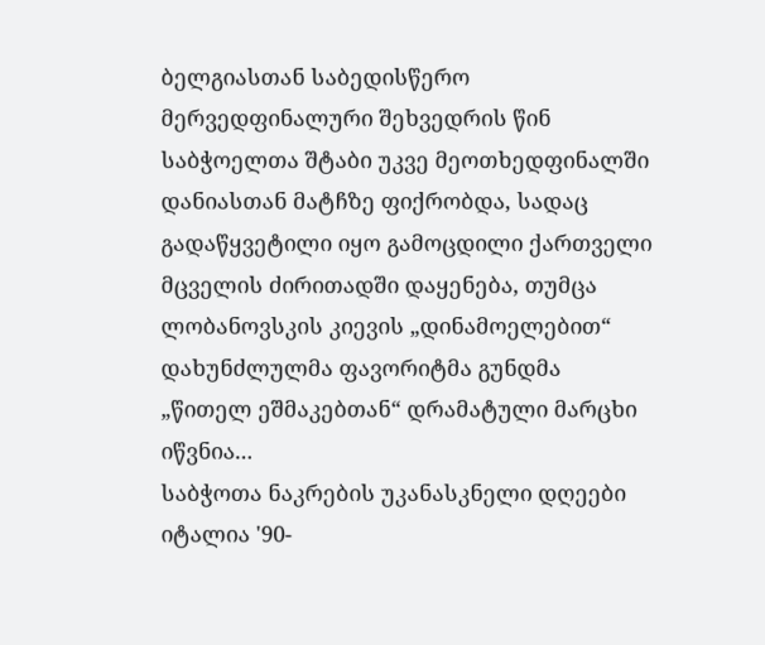ბელგიასთან საბედისწერო მერვედფინალური შეხვედრის წინ საბჭოელთა შტაბი უკვე მეოთხედფინალში დანიასთან მატჩზე ფიქრობდა, სადაც გადაწყვეტილი იყო გამოცდილი ქართველი მცველის ძირითადში დაყენება, თუმცა ლობანოვსკის კიევის „დინამოელებით“ დახუნძლულმა ფავორიტმა გუნდმა „წითელ ეშმაკებთან“ დრამატული მარცხი იწვნია...
საბჭოთა ნაკრების უკანასკნელი დღეები
იტალია '90-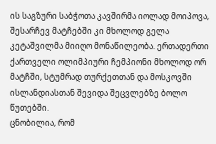ის საგზური საბჭოთა კავშირმა იოლად მოიპოვა, შესარჩევ მატჩებში კი მხოლოდ გელა კეტაშვილმა მიიღო მონაწილეობა. ერთადერთი ქართველი ოლიმპიური ჩემპიონი მხოლოდ ორ მატჩში, სტუმრად თურქეთთან და მოსკოვში ისლანდიასთან შევიდა შეცვლებზე ბოლო წუთებში.
ცნობილია, რომ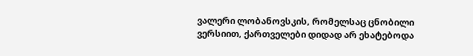ვალერი ლობანოვსკის, რომელსაც ცნობილი ვერსიით, ქართველები დიდად არ ეხატებოდა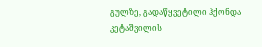გულზე, გადაწყვეტილი ჰქონდა კეტაშვილის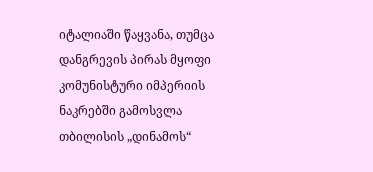იტალიაში წაყვანა, თუმცა დანგრევის პირას მყოფი კომუნისტური იმპერიის ნაკრებში გამოსვლა თბილისის „დინამოს“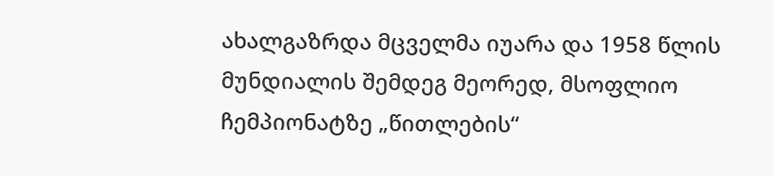ახალგაზრდა მცველმა იუარა და 1958 წლის მუნდიალის შემდეგ მეორედ, მსოფლიო ჩემპიონატზე „წითლების“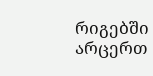რიგებში არცერთ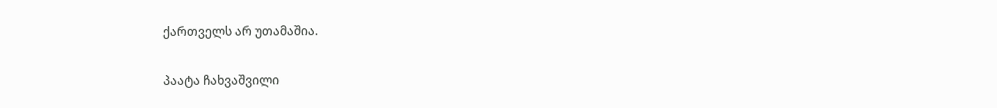ქართველს არ უთამაშია.

პაატა ჩახვაშვილი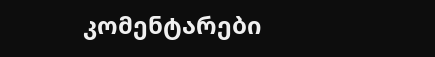კომენტარები